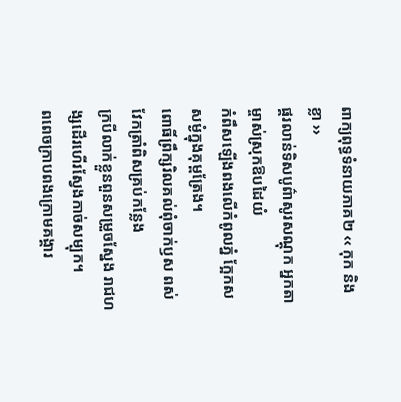ពាក្យពុទ្ធទំនាយភាគ២ ‹‹ កុក និង ខ្លា ››
ផ្គរលាន់ទិសបូព៌ាសូរសណ្តុក អ្នកតាម្ចាស់ស្រុកឱបដៃយំ
កំពឹសឡើងពងលើកំពូលភ្នំ ក្អែកសសម្ងំក្នុងគុម្ពត្រែង។
ពោធិ៍ព្រឹក្សរិលគល់ពុំចាក់ឫស ពស់វែកត្រាំពិសគ្រប់កន្លែង
ក្របីលាក់ខ្លួនពួនសម្រួចស្នែង រាជហង្សដើរហើរស្វែងកាច់សម្បុក។
ពពេចក្រាបពងក្រោមគង្គារ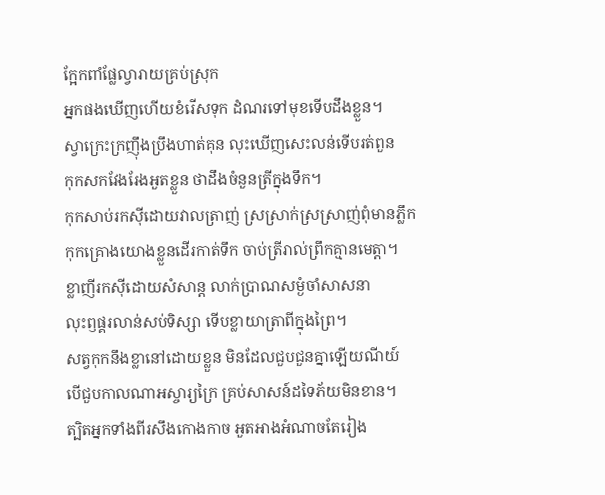ក្អែកពាំផ្លែល្វារាយគ្រប់ស្រុក
អ្នកផងឃើញហើយខំរើសទុក ដំណរទៅមុខទើបដឹងខ្លួន។
ស្វាក្រេះក្រញ៉ឹងប្រឹងហាត់គុន លុះឃើញសេះលន់ទើបរត់ពួន
កុកសកវែងរែងអួតខ្លួន ថាដឹងចំនួនត្រីក្នុងទឹក។
កុកសាប់រកស៊ីដោយវាលត្រាញ់ ស្រស្រាក់ស្រស្រាញ់ពុំមានភ្លឹក
កុកគ្រោងយោងខ្លួនដើរកាត់ទឹក ចាប់ត្រីរាល់ព្រឹកគ្មានមេត្តា។
ខ្លាញីរកស៊ីដោយសំសាន្ត លាក់ប្រាណសម្ងំចាំសាសនា
លុះឭផ្គរលាន់សប់ទិស្សា ទើបខ្លាយាត្រាពីក្នុងព្រៃ។
សត្វកុកនឹងខ្លានៅដោយខ្លួន មិនដែលជួបជួនគ្នាឡើយណីយ៍
បើជួបកាលណាអស្ចារ្យក្រៃ គ្រប់សាសន៍ដទៃភ័យមិនខាន។
ត្បិតអ្នកទាំងពីរសឹងកោងកាច អួតអាងអំណាចតែរៀង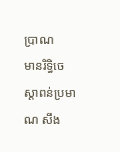បា្រណ
មានរិទ្ធិចេស្តាពន់ប្រមាណ សឹង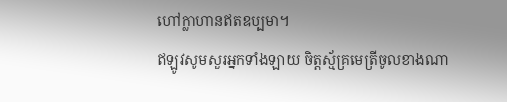ហៅក្លាហានឥតឧប្បមា។
ឥឡូវសូមសួរអ្នកទាំងឡាយ ចិត្តស្ម័គ្រមេត្រីចូលខាងណា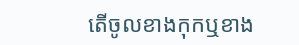តើចូលខាងកុកឬខាង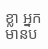ខ្លា អ្នកមានប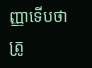ញ្ញាទើបថាត្រូ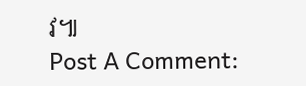វ៕
Post A Comment: